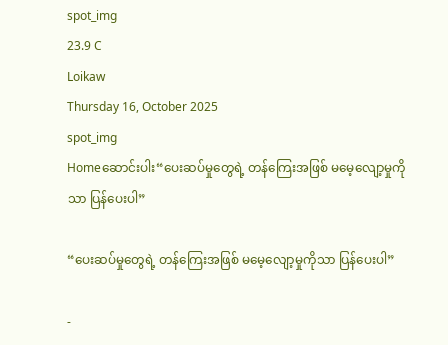spot_img
23.9 C
Loikaw
Thursday 16, October 2025
spot_img
Homeဆောင်းပါး“ပေးဆပ်မှုတွေရဲ့ တန်ကြေးအဖြစ် မမေ့လျော့မှုကိုသာ ပြန်ပေးပါ”

“ပေးဆပ်မှုတွေရဲ့ တန်ကြေးအဖြစ် မမေ့လျော့မှုကိုသာ ပြန်ပေးပါ”

-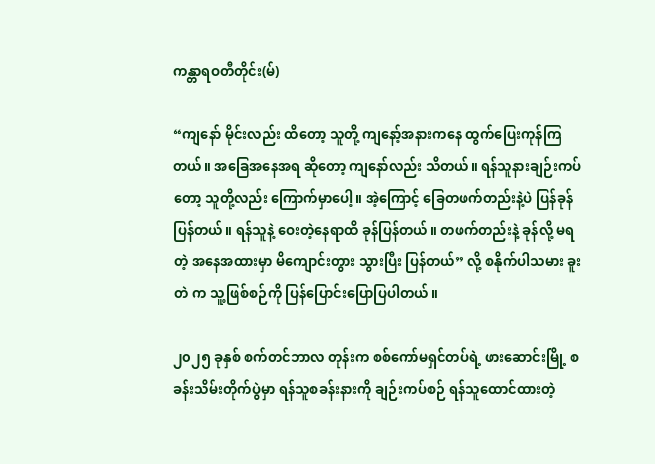ကန္တာရဝတီတိုင်း(မ်)

“ကျနော် မိုင်းလည်း ထိတော့ သူတို့ ကျနော့်အနားကနေ ထွက်ပြေးကုန်ကြတယ်။ အခြေအနေအရ ဆိုတော့ ကျနော်လည်း သိတယ်။ ရန်သူနားချဉ်းကပ်တော့ သူတို့လည်း ကြောက်မှာပေါ့။ အဲ့ကြောင့် ခြေတဖက်တည်းနဲ့ပဲ ပြန်ခုန်ပြန်တယ်။ ရန်သူနဲ့ ဝေးတဲ့နေရာထိ ခုန်ပြန်တယ်။ တဖက်တည်းနဲ့ ခုန်လို့ မရတဲ့ အနေအထားမှာ မိကျောင်းတွား သွားပြီး ပြန်တယ်” လို့ စနိုက်ပါသမား ခူးတဲ က သူ့ဖြစ်စဉ်ကို ပြန်ပြောင်းပြောပြပါတယ်။

၂၀၂၅ ခုနှစ် စက်တင်ဘာလ တုန်းက စစ်ကော်မရှင်တပ်ရဲ့ ဖားဆောင်းမြို့ စခန်းသိမ်းတိုက်ပွဲမှာ ရန်သူစခန်းနားကို ချဉ်းကပ်စဉ် ရန်သူထောင်ထားတဲ့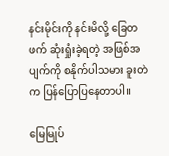နင်းမိုင်းကို နင်းမိလို့ ခြေတဖက် ဆုံးရှုံးခဲ့ရတဲ့ အဖြစ်အပျက်ကို စနိုက်ပါသမား ခူးတဲ က ပြန်ပြောပြနေတာပါ။

မြေမြုပ်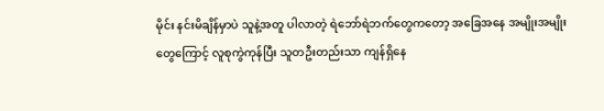မိုင်း နင်းမိချိန်မှာပဲ သူနဲ့အတူ ပါလာတဲ့ ရဲဘော်ရဲဘက်တွေကတော့ အခြေအနေ အမျိုးအမျိုးတွေကြောင့် လူစုကွဲကုန်ပြီး သူတဦးတည်းသာ ကျန်ရှိနေ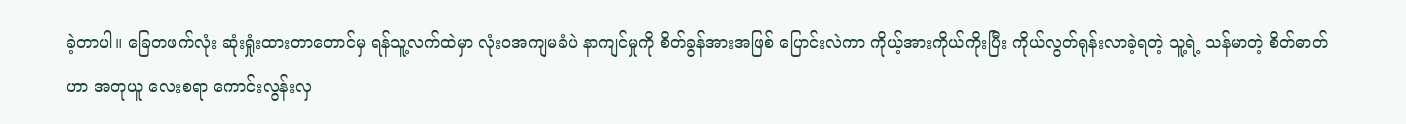ခဲ့တာပါ။ ခြေတဖက်လုံး ဆုံးရှုံးထားတာတောင်မှ ရန်သူ့လက်ထဲမှာ လုံးဝအကျမခံပဲ နာကျင်မှုကို စိတ်ခွန်အားအဖြစ် ပြောင်းလဲကာ ကိုယ့်အားကိုယ်ကိုးပြီး ကိုယ်လွတ်ရုန်းလာခဲ့ရတဲ့ သူ့ရဲ့ သန်မာတဲ့ စိတ်ဓာတ်ဟာ အတုယူ လေးစရာ ကောင်းလွန်းလှ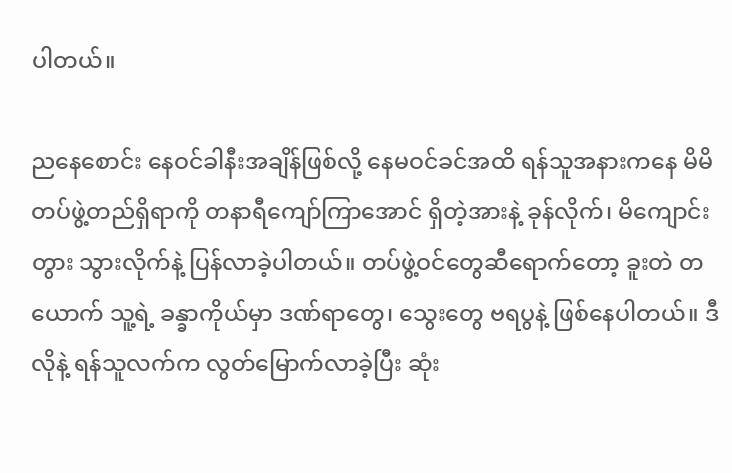ပါတယ်။

ညနေစောင်း နေဝင်ခါနီးအချိန်ဖြစ်လို့ နေမဝင်ခင်အထိ ရန်သူအနားကနေ မိမိတပ်ဖွဲ့တည်ရှိရာကို တနာရီကျော်ကြာအောင် ရှိတဲ့အားနဲ့ ခုန်လိုက်၊ မိကျောင်းတွား သွားလိုက်နဲ့ ပြန်လာခဲ့ပါတယ်။ တပ်ဖွဲ့ဝင်တွေဆီရောက်တော့ ခူးတဲ တယောက် သူ့ရဲ့ ခန္ခာကိုယ်မှာ ဒဏ်ရာတွေ၊ သွေးတွေ ဗရပွနဲ့ ဖြစ်နေပါတယ်။ ဒီလိုနဲ့ ရန်သူလက်က လွတ်မြောက်လာခဲ့ပြီး ဆုံး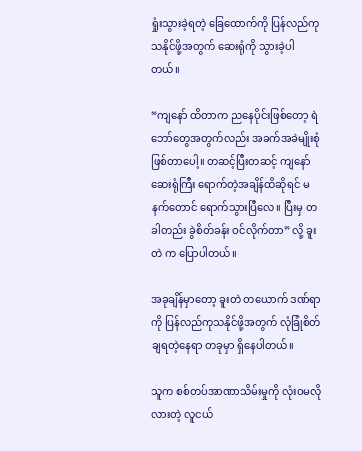ရှုံးသွားခဲ့ရတဲ့ ခြေထောက်ကို ပြန်လည်ကုသနိုင်ဖို့အတွက် ဆေးရုံကို သွားခဲ့ပါတယ်။

“ကျနော် ထိတာက ညနေပိုင်းဖြစ်တော့ ရဲဘော်တွေအတွက်လည်း အခက်အခဲမျိုးစုံ ဖြစ်တာပေါ့။ တဆင့်ပြီးတဆင့် ကျနော် ဆေးရုံကြီး ရောက်တဲ့အချိန်ထိဆိုရင် မနက်တောင် ရောက်သွားပြီလေ။ ပြီးမှ တခါတည်း ခွဲစိတ်ခန်း ဝင်လိုက်တာ” လို့ ခူးတဲ က ပြောပါတယ်။

အခုချိန်မှာတော့ ခူးတဲ တယောက် ဒဏ်ရာကို ပြန်လည်ကုသနိုင်ဖို့အတွက် လုံခြုံစိတ်ချရတဲ့နေရာ တခုမှာ ရှိနေပါတယ်။

သူက စစ်တပ်အာဏာသိမ်းမှုကို လုံးဝမလိုလားတဲ့ လူငယ်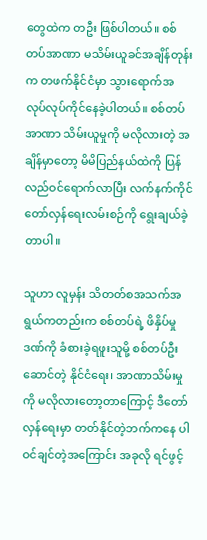တွေထဲက တဦး ဖြစ်ပါတယ်။ စစ်တပ်အာဏာ မသိမ်းယူခင်အချိန်တုန်းက တဖက်နိုင်ငံမှာ သွားရောက်အလုပ်လုပ်ကိုင်နေခဲ့ပါတယ်။ စစ်တပ်အာဏာ သိမ်းယူမှုကို မလိုလားတဲ့ အချိန်မှာတော့ မိမိပြည်နယ်ထဲကို ပြန်လည်ဝင်ရောက်လာပြီး လက်နက်ကိုင်တော်လှန်ရေးလမ်းစဉ်ကို ရွေးချယ်ခဲ့တာပါ။

သူဟာ လူမှန်း သိတတ်စအသက်အရွယ်ကတည်းက စစ်တပ်ရဲ့ ဖိနှိပ်မှုဒဏ်ကို ခံစားခဲ့ရဖူးသူမို့ စစ်တပ်ဦးဆောင်တဲ့ နိုင်ငံရေး၊ အာဏာသိမ်းမှုကို မလိုလားတော့တာကြောင့် ဒီတော်လှန်ရေးမှာ တတ်နိုင်တဲ့ဘက်ကနေ ပါဝင်ချင်တဲ့အကြောင်း အခုလို ရင်ဖွင့်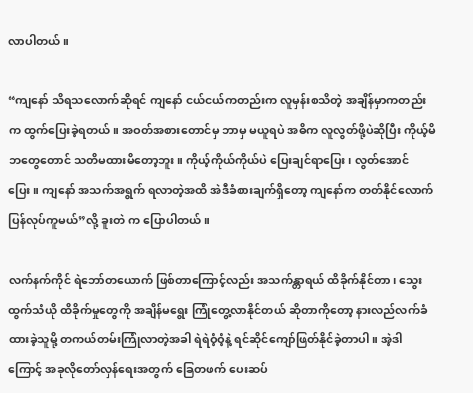လာပါတယ်။

“ကျနော် သိရသလောက်ဆိုရင် ကျနော် ငယ်ငယ်ကတည်းက လူမှန်းစသိတဲ့ အချိန်မှာကတည်းက ထွက်ပြေးခဲ့ရတယ်။ အဝတ်အစားတောင်မှ ဘာမှ မယူရပဲ အဓိက လူလွတ်ဖို့ပဲဆိုပြီး ကိုယ့်မိဘတွေတောင် သတိမထားမိတော့ဘူး။ ကိုယ့်ကိုယ်ကိုယ်ပဲ ပြေးချင်ရာပြေး၊ လွတ်အောင်ပြေး။ ကျနော် အသက်အရွက် ရလာတဲ့အထိ အဲဒီခံစားချက်ရှိတော့ ကျနော်က တတ်နိုင်လောက် ပြန်လုပ်ကူမယ်”လို့ ခူးတဲ က ပြောပါတယ်။

လက်နက်ကိုင် ရဲဘော်တယောက် ဖြစ်တာကြောင့်လည်း အသက်န္တာရယ် ထိခိုက်နိုင်တာ၊ သွေးထွက်သံယို ထိခိုက်မှုတွေကို အချိန်မရွေး ကြုံတွေ့လာနိုင်တယ် ဆိုတာကိုတော့ နားလည်လက်ခံထားခဲ့သူမို့ တကယ်တမ်းကြုံလာတဲ့အခါ ရဲရဲဝံ့ဝံ့နဲ့ ရင်ဆိုင်ကျော်ဖြတ်နိုင်ခဲ့တာပါ။ အဲ့ဒါကြောင့် အခုလိုတော်လှန်ရေးအတွက် ခြေတဖက် ပေးဆပ်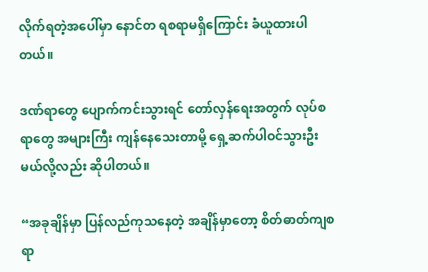လိုက်ရတဲ့အပေါ်မှာ နောင်တ ရစရာမရှိကြောင်း ခံယူထားပါတယ်။

ဒဏ်ရာတွေ ပျောက်ကင်းသွားရင် တော်လှန်ရေးအတွက် လုပ်စရာတွေ အများကြီး ကျန်နေသေးတာမို့ ရှေ့ဆက်ပါဝင်သွားဦးမယ်လို့လည်း ဆိုပါတယ်။

“အခုချိန်မှာ ပြန်လည်ကုသနေတဲ့ အချိန်မှာတော့ စိတ်ဓာတ်ကျစရာ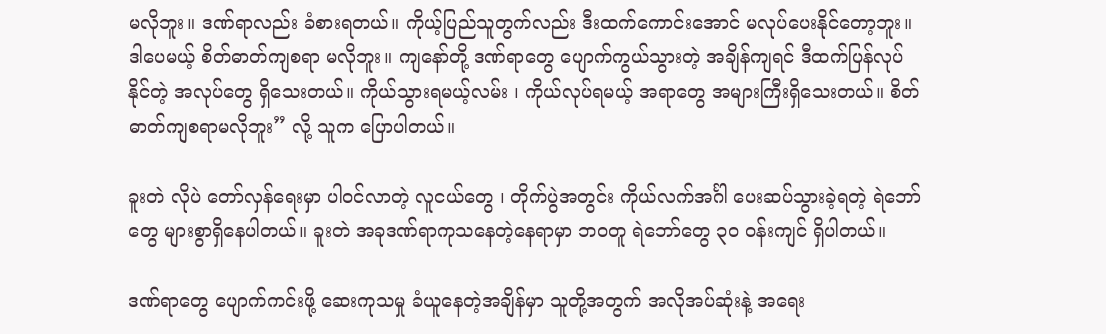မလိုဘူး။ ဒဏ်ရာလည်း ခံစားရတယ်။ ကိုယ့်ပြည်သူတွက်လည်း ဒီးထက်ကောင်းအောင် မလုပ်ပေးနိုင်တော့ဘူး။ ဒါပေမယ့် စိတ်ဓာတ်ကျစရာ မလိုဘူး။ ကျနော်တို့ ဒဏ်ရာတွေ ပျောက်ကွယ်သွားတဲ့ အချိန်ကျရင် ဒီထက်ပြန်လုပ်နိုင်တဲ့ အလုပ်တွေ ရှိသေးတယ်။ ကိုယ်သွားရမယ့်လမ်း ၊ ကိုယ်လုပ်ရမယ့် အရာတွေ အများကြီးရှိသေးတယ်။ စိတ်ဓာတ်ကျစရာမလိုဘူး” လို့ သူက ပြောပါတယ်။

ခူးတဲ လိုပဲ တော်လှန်ရေးမှာ ပါဝင်လာတဲ့ လူငယ်တွေ ၊ တိုက်ပွဲအတွင်း ကိုယ်လက်အင်္ဂါ ပေးဆပ်သွားခဲ့ရတဲ့ ရဲဘော်တွေ များစွာရှိနေပါတယ်။ ခူးတဲ အခုဒဏ်ရာကုသနေတဲ့နေရာမှာ ဘဝတူ ရဲဘော်တွေ ၃၀ ဝန်းကျင် ရှိပါတယ်။

ဒဏ်ရာတွေ ပျောက်ကင်းဖို့ ဆေးကုသမှု ခံယူနေတဲ့အချိန်မှာ သူတို့အတွက် အလိုအပ်ဆုံးနဲ့ အရေး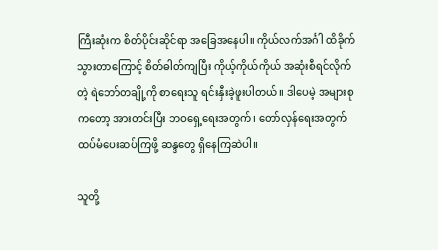ကြီးဆုံးက စိတ်ပိုင်းဆိုင်ရာ အခြေအနေပါ။ ကိုယ်လက်အင်္ဂါ ထိခိုက်သွားတာကြောင့် စိတ်ဓါတ်ကျပြီး ကိုယ့်ကိုယ်ကိုယ် အဆုံးစီရင်လိုက်တဲ့ ရဲဘော်တချို့ကို စာရေးသူ ရင်းနှီးခဲ့ဖူးပါတယ်။ ဒါပေမဲ့ အများစုကတော့ အားတင်းပြီး ဘဝရှေ့ရေးအတွက်၊ တော်လှန်ရေးအတွက် ထပ်မံပေးဆပ်ကြဖို့ ဆန္ဒတွေ ရှိနေကြဆဲပါ။

သူတို့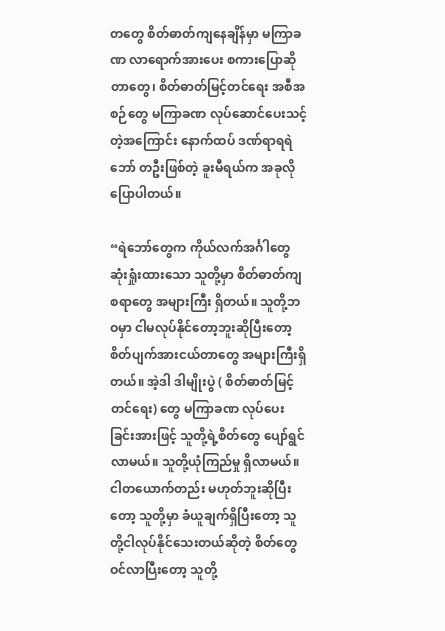တတွေ စိတ်ဓာတ်ကျနေချိန်မှာ မကြာခဏ လာရောက်အားပေး စကားပြောဆိုတာတွေ၊ စိတ်ဓာတ်မြင့်တင်ရေး အစီအစဉ်တွေ မကြာခဏ လုပ်ဆောင်ပေးသင့်တဲ့အကြောင်း နောက်ထပ် ဒဏ်ရာရရဲဘော် တဦးဖြစ်တဲ့ ခူးမီရယ်က အခုလို ပြောပါတယ်။

“ရဲဘော်တွေက ကိုယ်လက်အင်္ဂါတွေ ဆုံးရှုံးထားသော သူတို့မှာ စိတ်ဓာတ်ကျစရာတွေ အများကြီး ရှိတယ်။ သူတို့ဘဝမှာ ငါမလုပ်နိုင်တော့ဘူးဆိုပြီးတော့ စိတ်ပျက်အားငယ်တာတွေ အများကြီးရှိတယ်။ အဲ့ဒါ ဒါမျိုးပွဲ ( စိတ်ဓာတ်မြင့်တင်ရေး) တွေ မကြာခဏ လုပ်ပေးခြင်းအားဖြင့် သူတို့ရဲ့စိတ်တွေ ပျော်ရွင်လာမယ်။ သူတို့ယုံကြည်မှု ရှိလာမယ်။ ငါတယောက်တည်း မဟုတ်ဘူးဆိုပြီးတော့ သူတို့မှာ ခံယူချက်ရှိပြီးတော့ သူတို့ငါလုပ်နိုင်သေးတယ်ဆိုတဲ့ စိတ်တွေဝင်လာပြီးတော့ သူတို့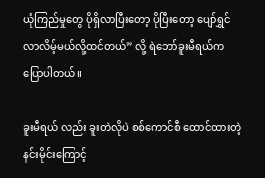ယုံကြည်မှုတွေ ပိုရှိလာပြီးတော့ ပိုပြီးတော့ ပျော်ရွှင်လာလိမ့်မယ်လို့ထင်တယ်” လို့ ရဲဘော်ခူးမီရယ်က ပြောပါတယ်။

ခူးမီရယ် လည်း ခူးတဲလိုပဲ စစ်ကောင်စီ ထောင်ထားတဲ့ နင်းမိုင်းကြောင့်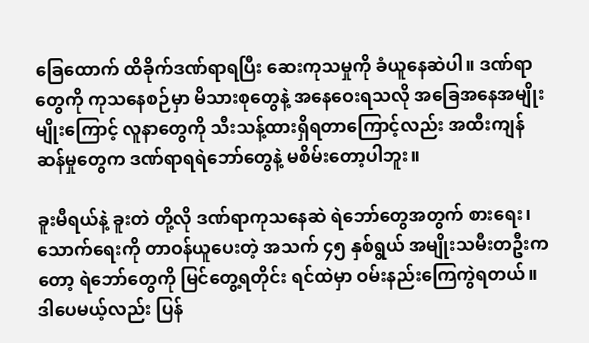ခြေထောက် ထိခိုက်ဒဏ်ရာရပြီး ဆေးကုသမှုကို ခံယူနေဆဲပါ။ ဒဏ်ရာတွေကို ကုသနေစဉ်မှာ မိသားစုတွေနဲ့ အနေဝေးရသလို အခြေအနေအမျိုးမျိုးကြောင့် လူနာတွေကို သီးသန့်ထားရှိရတာကြောင့်လည်း အထီးကျန်ဆန်မှုတွေက ဒဏ်ရာရရဲဘော်တွေနဲ့ မစိမ်းတော့ပါဘူး။

ခူးမီရယ်နဲ့ ခူးတဲ တို့လို ဒဏ်ရာကုသနေဆဲ ရဲဘော်တွေအတွက် စားရေး၊ သောက်ရေးကို တာဝန်ယူပေးတဲ့ အသက် ၄၅ နှစ်ရွယ် အမျိုးသမီးတဦးကတော့ ရဲဘော်တွေကို မြင်တွေ့ရတိုင်း ရင်ထဲမှာ ဝမ်းနည်းကြေကွဲရတယ်။ ဒါပေမယ့်လည်း ပြန်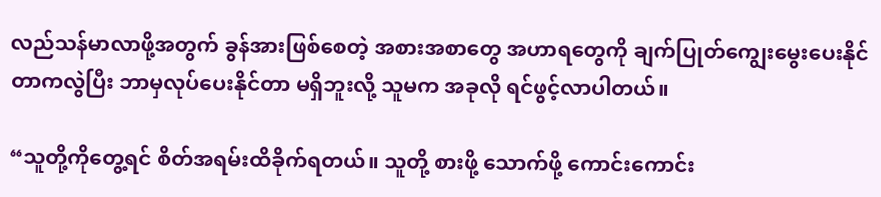လည်သန်မာလာဖို့အတွက် ခွန်အားဖြစ်စေတဲ့ အစားအစာတွေ အဟာရတွေကို ချက်ပြုတ်ကျွေးမွေးပေးနိုင်တာကလွဲပြီး ဘာမှလုပ်ပေးနိုင်တာ မရှိဘူးလို့ သူမက အခုလို ရင်ဖွင့်လာပါတယ်။

“သူတို့ကိုတွေ့ရင် စိတ်အရမ်းထိခိုက်ရတယ်။ သူတို့ စားဖို့ သောက်ဖို့ ကောင်းကောင်း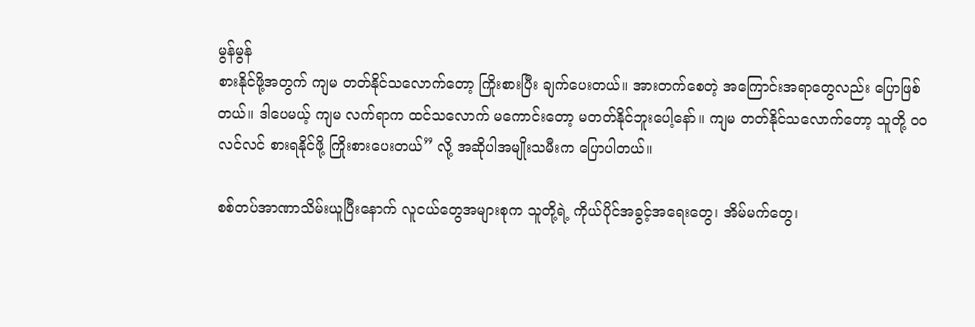မွန်မွန်
စားနိုင်ဖို့အတွက် ကျမ တတ်နိုင်သလောက်တော့ ကြိုးစားပြီး ချက်ပေးတယ်။ အားတက်စေတဲ့ အကြောင်းအရာတွေလည်း ပြောဖြစ်တယ်။ ဒါပေမယ့် ကျမ လက်ရာက ထင်သလောက် မကောင်းတော့ မတတ်နိုင်ဘူးပေါ့နော်။ ကျမ တတ်နိုင်သလောက်တော့ သူတို့ ဝဝလင်လင် စားရနိုင်ဖို့ ကြိုးစားပေးတယ်” လို့ အဆိုပါအမျိုးသမီးက ပြောပါတယ်။

စစ်တပ်အာဏာသိမ်းယူပြီးနောက် လူငယ်တွေအများစုက သူတို့ရဲ့ ကိုယ်ပိုင်အခွင့်အရေးတွေ၊ အိမ်မက်တွေ၊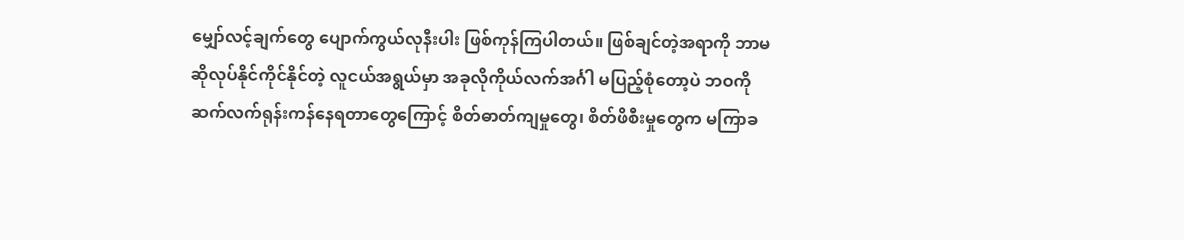မျှော်လင့်ချက်တွေ ပျောက်ကွယ်လုနီးပါး ဖြစ်ကုန်ကြပါတယ်။ ဖြစ်ချင်တဲ့အရာကို ဘာမဆိုလုပ်နိုင်ကိုင်နိုင်တဲ့ လူငယ်အရွယ်မှာ အခုလိုကိုယ်လက်အင်္ဂါ မပြည့်စုံတော့ပဲ ဘဝကို ဆက်လက်ရုန်းကန်နေရတာတွေကြောင့် စိတ်ဓာတ်ကျမှုတွေ၊ စိတ်ဖိစီးမှုတွေက မကြာခ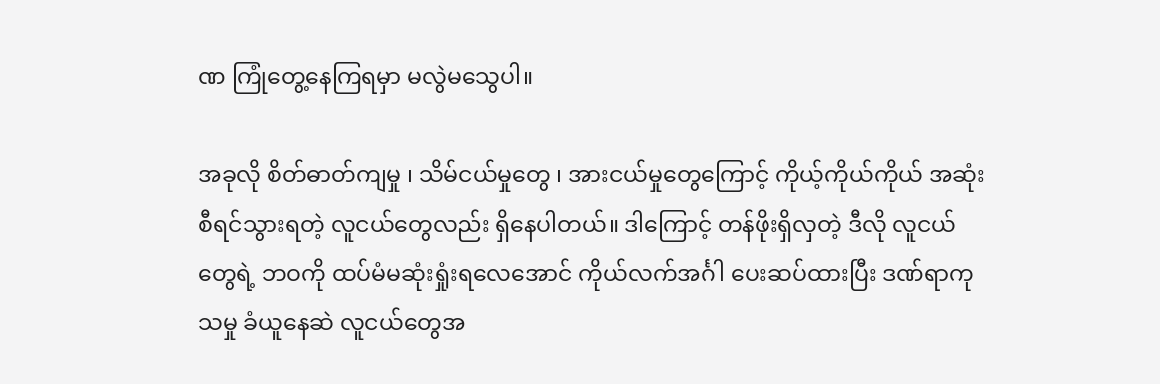ဏ ကြုံတွေ့နေကြရမှာ မလွဲမသွေပါ။

အခုလို စိတ်ဓာတ်ကျမှု ၊ သိမ်ငယ်မှုတွေ ၊ အားငယ်မှုတွေကြောင့် ကိုယ့်ကိုယ်ကိုယ် အဆုံးစီရင်သွားရတဲ့ လူငယ်တွေလည်း ရှိနေပါတယ်။ ဒါကြောင့် တန်ဖိုးရှိလှတဲ့ ဒီလို လူငယ်တွေရဲ့ ဘဝကို ထပ်မံမဆုံးရှုံးရလေအောင် ကိုယ်လက်အင်္ဂါ ပေးဆပ်ထားပြီး ဒဏ်ရာကုသမှု ခံယူနေဆဲ လူငယ်တွေအ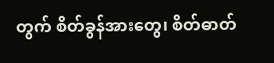တွက် စိတ်ခွန်အားတွေ၊ စိတ်ဓာတ်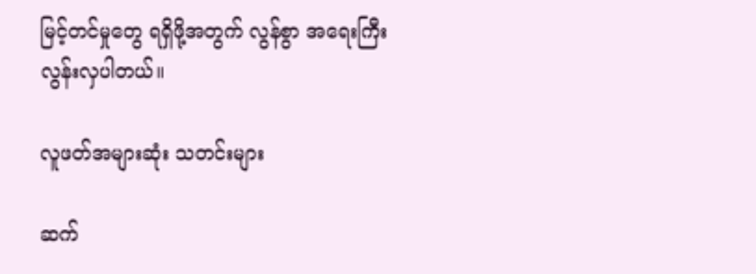မြင့်တင်မှုတွေ ရရှိဖို့အတွက် လွန်စွာ အရေးကြီးလွန်းလှပါတယ်။

လူဖတ်အများဆုံး သတင်းများ

ဆက်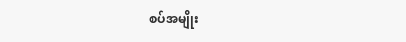စပ်အမျိုး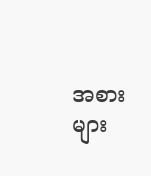အစားများ